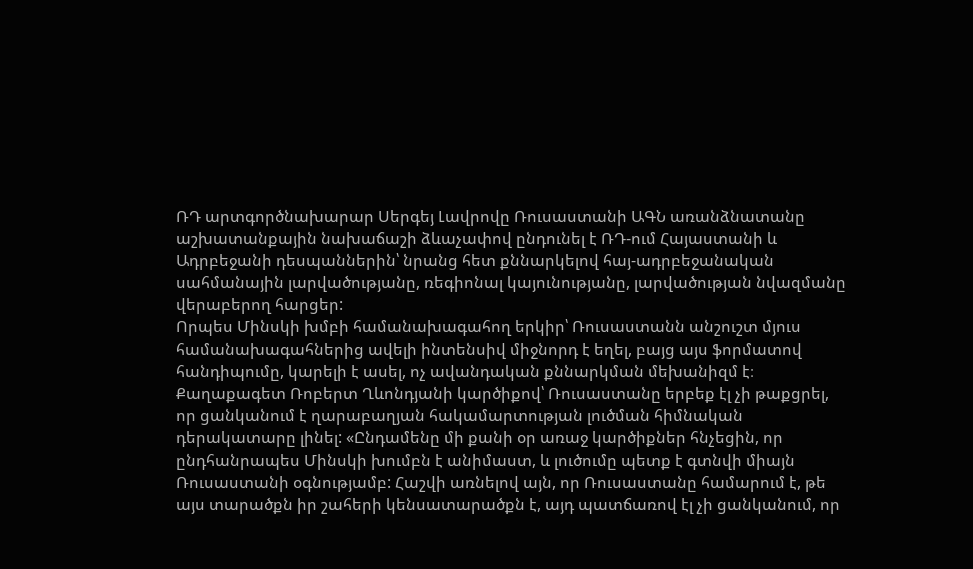ՌԴ արտգործնախարար Սերգեյ Լավրովը Ռուսաստանի ԱԳՆ առանձնատանը աշխատանքային նախաճաշի ձևաչափով ընդունել է ՌԴ-ում Հայաստանի և Ադրբեջանի դեսպաններին՝ նրանց հետ քննարկելով հայ-ադրբեջանական սահմանային լարվածությանը, ռեգիոնալ կայունությանը, լարվածության նվազմանը վերաբերող հարցեր:
Որպես Մինսկի խմբի համանախագահող երկիր՝ Ռուսաստանն անշուշտ մյուս համանախագահներից ավելի ինտենսիվ միջնորդ է եղել, բայց այս ֆորմատով հանդիպումը, կարելի է ասել, ոչ ավանդական քննարկման մեխանիզմ է։
Քաղաքագետ Ռոբերտ Ղևոնդյանի կարծիքով՝ Ռուսաստանը երբեք էլ չի թաքցրել, որ ցանկանում է ղարաբաղյան հակամարտության լուծման հիմնական դերակատարը լինել: «Ընդամենը մի քանի օր առաջ կարծիքներ հնչեցին, որ ընդհանրապես Մինսկի խումբն է անիմաստ, և լուծումը պետք է գտնվի միայն Ռուսաստանի օգնությամբ: Հաշվի առնելով այն, որ Ռուսաստանը համարում է, թե այս տարածքն իր շահերի կենսատարածքն է, այդ պատճառով էլ չի ցանկանում, որ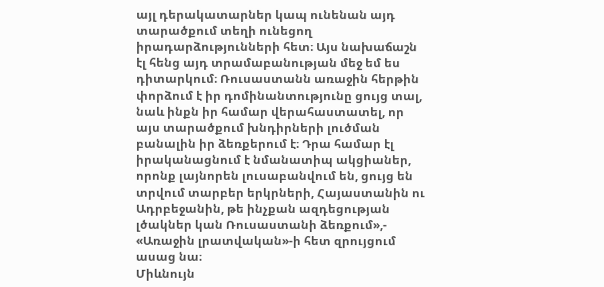այլ դերակատարներ կապ ունենան այդ տարածքում տեղի ունեցող իրադարձությունների հետ։ Այս նախաճաշն էլ հենց այդ տրամաբանության մեջ եմ ես դիտարկում։ Ռուսաստանն առաջին հերթին փորձում է իր դոմինանտությունը ցույց տալ, նաև ինքն իր համար վերահաստատել, որ այս տարածքում խնդիրների լուծման բանալին իր ձեռքերում է։ Դրա համար էլ իրականացնում է նմանատիպ ակցիաներ, որոնք լայնորեն լուսաբանվում են, ցույց են տրվում տարբեր երկրների, Հայաստանին ու Ադրբեջանին, թե ինչքան ազդեցության լծակներ կան Ռուսաստանի ձեռքում»,- «Առաջին լրատվական»-ի հետ զրույցում ասաց նա։
Միևնույն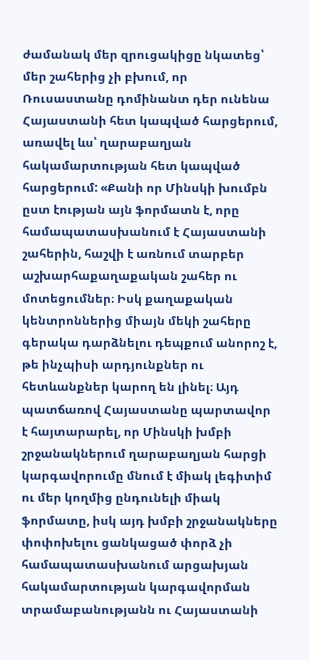ժամանակ մեր զրուցակիցը նկատեց՝ մեր շահերից չի բխում, որ Ռուսաստանը դոմինանտ դեր ունենա Հայաստանի հետ կապված հարցերում, առավել ևս՝ ղարաբաղյան հակամարտության հետ կապված հարցերում: «Քանի որ Մինսկի խումբն ըստ էության այն ֆորմատն է, որը համապատասխանում է Հայաստանի շահերին, հաշվի է առնում տարբեր աշխարհաքաղաքական շահեր ու մոտեցումներ։ Իսկ քաղաքական կենտրոններից միայն մեկի շահերը գերակա դարձնելու դեպքում անորոշ է, թե ինչպիսի արդյունքներ ու հետևանքներ կարող են լինել։ Այդ պատճառով Հայաստանը պարտավոր է հայտարարել, որ Մինսկի խմբի շրջանակներում ղարաբաղյան հարցի կարգավորումը մնում է միակ լեգիտիմ ու մեր կողմից ընդունելի միակ ֆորմատը, իսկ այդ խմբի շրջանակները փոփոխելու ցանկացած փորձ չի համապատասխանում արցախյան հակամարտության կարգավորման տրամաբանությանն ու Հայաստանի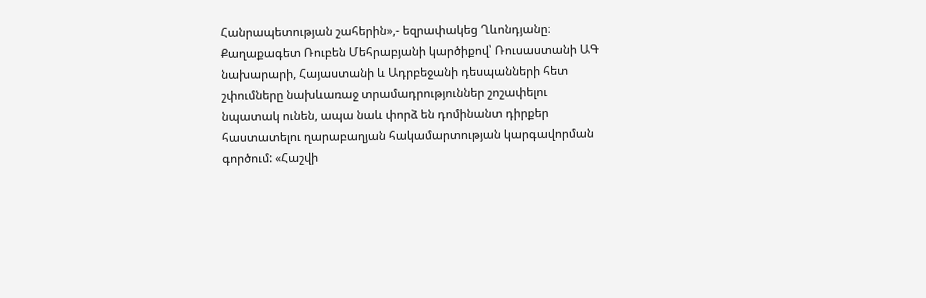Հանրապետության շահերին»,- եզրափակեց Ղևոնդյանը։
Քաղաքագետ Ռուբեն Մեհրաբյանի կարծիքով՝ Ռուսաստանի ԱԳ նախարարի, Հայաստանի և Ադրբեջանի դեսպանների հետ շփումները նախևառաջ տրամադրություններ շոշափելու նպատակ ունեն, ապա նաև փորձ են դոմինանտ դիրքեր հաստատելու ղարաբաղյան հակամարտության կարգավորման գործում: «Հաշվի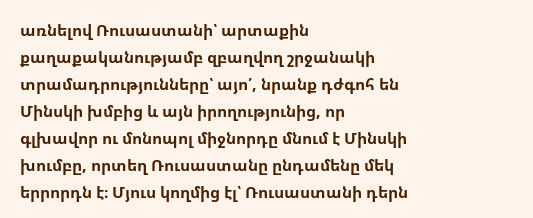առնելով Ռուսաստանի՝ արտաքին քաղաքականությամբ զբաղվող շրջանակի տրամադրությունները՝ այո՛, նրանք դժգոհ են Մինսկի խմբից և այն իրողությունից, որ գլխավոր ու մոնոպոլ միջնորդը մնում է Մինսկի խումբը, որտեղ Ռուսաստանը ընդամենը մեկ երրորդն է։ Մյուս կողմից էլ՝ Ռուսաստանի դերն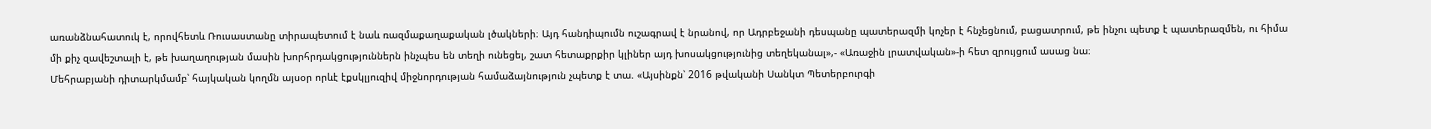առանձնահատուկ է, որովհետև Ռուսաստանը տիրապետում է նաև ռազմաքաղաքական լծակների։ Այդ հանդիպումն ուշագրավ է նրանով, որ Ադրբեջանի դեսպանը պատերազմի կոչեր է հնչեցնում, բացատրում, թե ինչու պետք է պատերազմեն, ու հիմա մի քիչ զավեշտալի է, թե խաղաղության մասին խորհրդակցություններն ինչպես են տեղի ունեցել, շատ հետաքրքիր կլիներ այդ խոսակցությունից տեղեկանալ»,- «Առաջին լրատվական»-ի հետ զրույցում ասաց նա։
Մեհրաբյանի դիտարկմամբ՝ հայկական կողմն այսօր որևէ էքսկլյուզիվ միջնորդության համաձայնություն չպետք է տա. «Այսինքն՝ 2016 թվականի Սանկտ Պետերբուրգի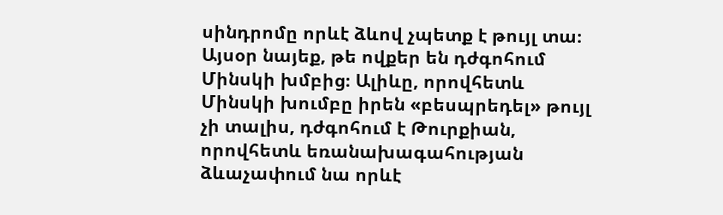սինդրոմը որևէ ձևով չպետք է թույլ տա։ Այսօր նայեք, թե ովքեր են դժգոհում Մինսկի խմբից։ Ալիևը, որովհետև Մինսկի խումբը իրեն «բեսպրեդել» թույլ չի տալիս, դժգոհում է Թուրքիան, որովհետև եռանախագահության ձևաչափում նա որևէ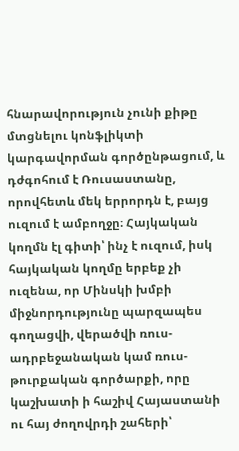հնարավորություն չունի քիթը մտցնելու կոնֆլիկտի կարգավորման գործընթացում, և դժգոհում է Ռուսաստանը, որովհետև մեկ երրորդն է, բայց ուզում է ամբողջը։ Հայկական կողմն էլ գիտի՝ ինչ է ուզում, իսկ հայկական կողմը երբեք չի ուզենա, որ Մինսկի խմբի միջնորդությունը պարզապես գողացվի, վերածվի ռուս-ադրբեջանական կամ ռուս-թուրքական գործարքի, որը կաշխատի ի հաշիվ Հայաստանի ու հայ ժողովրդի շահերի՝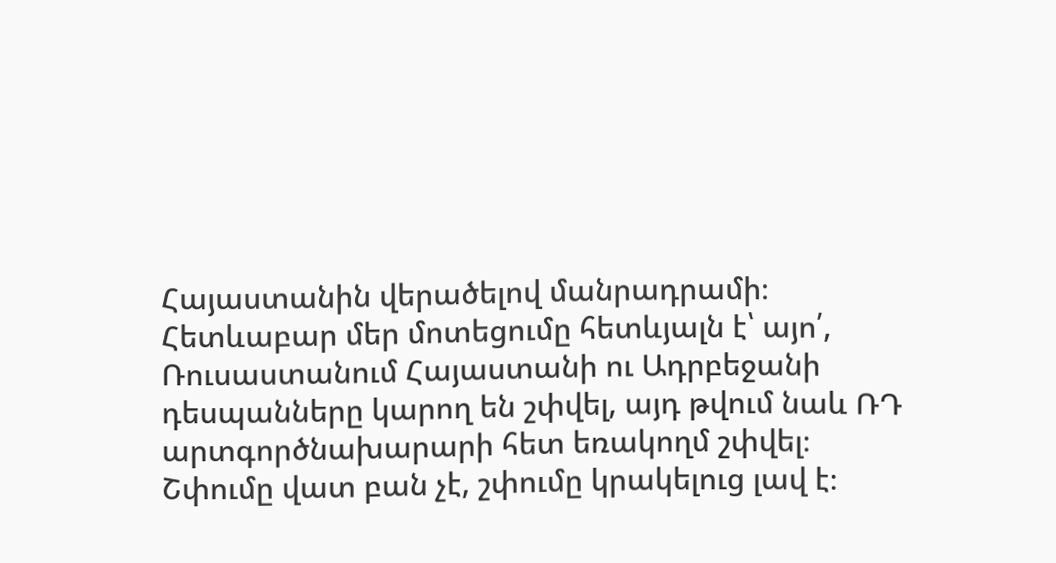Հայաստանին վերածելով մանրադրամի։ Հետևաբար մեր մոտեցումը հետևյալն է՝ այո՛, Ռուսաստանում Հայաստանի ու Ադրբեջանի դեսպանները կարող են շփվել, այդ թվում նաև ՌԴ արտգործնախարարի հետ եռակողմ շփվել։ Շփումը վատ բան չէ, շփումը կրակելուց լավ է։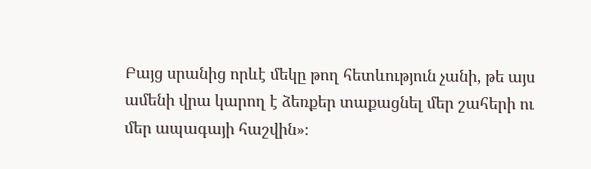Բայց սրանից որևէ մեկը թող հետևություն չանի, թե այս ամենի վրա կարող է ձեռքեր տաքացնել մեր շահերի ու մեր ապագայի հաշվին»։